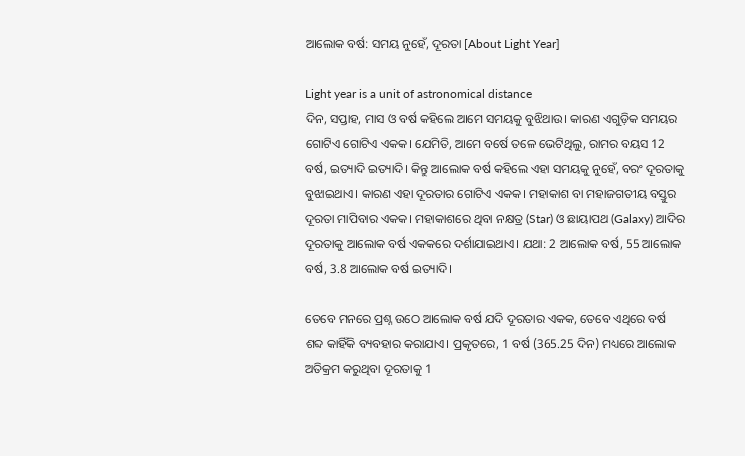ଆଲୋକ ବର୍ଷ: ସମୟ ନୁହେଁ, ଦୂରତା [About Light Year]

Light year is a unit of astronomical distance
ଦିନ, ସପ୍ତାହ, ମାସ ଓ ବର୍ଷ କହିଲେ ଆମେ ସମୟକୁ ବୁଝିଥାଉ। କାରଣ ଏଗୁଡ଼ିକ ସମୟର ଗୋଟିଏ ଗୋଟିଏ ଏକକ। ଯେମିତି, ଆମେ ବର୍ଷେ ତଳେ ଭେଟିଥିଲୁ, ରାମର ବୟସ 12 ବର୍ଷ, ଇତ୍ୟାଦି ଇତ୍ୟାଦି। କିନ୍ତୁ ଆଲୋକ ବର୍ଷ କହିଲେ ଏହା ସମୟକୁ ନୁହେଁ, ବରଂ ଦୂରତାକୁ ବୁଝାଇଥାଏ। କାରଣ ଏହା ଦୂରତାର ଗୋଟିଏ ଏକକ। ମହାକାଶ ବା ମହାଜଗତୀୟ ବସ୍ତୁର ଦୂରତା ମାପିବାର ଏକକ। ମହାକାଶରେ ଥିବା ନକ୍ଷତ୍ର (Star) ଓ ଛାୟାପଥ (Galaxy) ଆଦିର ଦୂରତାକୁ ଆଲୋକ ବର୍ଷ ଏକକରେ ଦର୍ଶାଯାଇଥାଏ। ଯଥା: 2 ଆଲୋକ ବର୍ଷ, 55 ଆଲୋକ ବର୍ଷ, 3.8 ଆଲୋକ ବର୍ଷ ଇତ୍ୟାଦି।

ତେବେ ମନରେ ପ୍ରଶ୍ନ ଉଠେ ଆଲୋକ ବର୍ଷ ଯଦି ଦୂରତାର ଏକକ, ତେବେ ଏଥିରେ ବର୍ଷ ଶବ୍ଦ କାହିଁକି ବ୍ୟବହାର କରାଯାଏ। ପ୍ରକୃତରେ, 1 ବର୍ଷ (365.25 ଦିନ) ମଧ୍ୟରେ ଆଲୋକ ଅତିକ୍ରମ କରୁଥିବା ଦୂରତାକୁ 1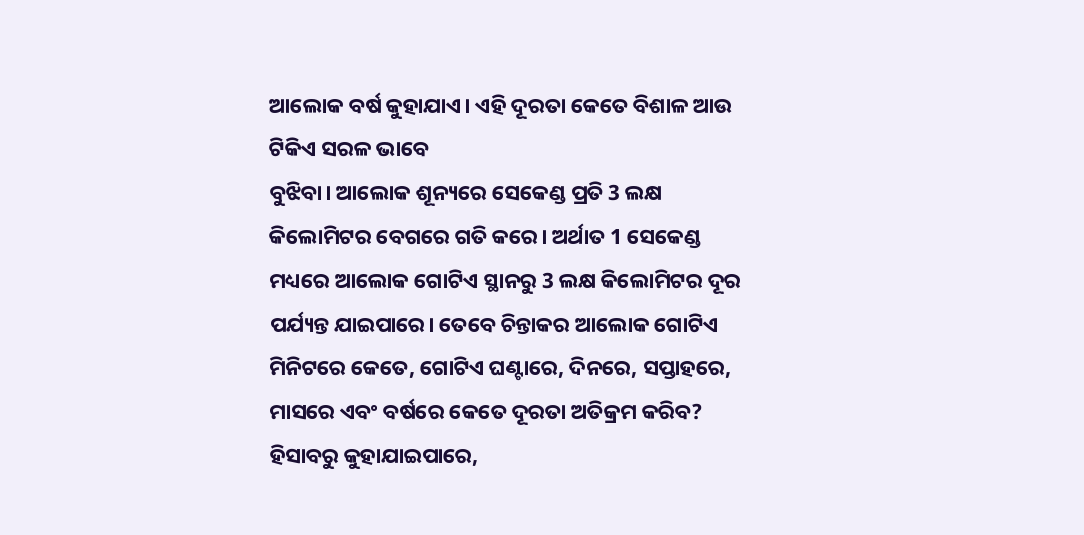ଆଲୋକ ବର୍ଷ କୁହାଯାଏ। ଏହି ଦୂରତା କେତେ ବିଶାଳ ଆଉ ଟିକିଏ ସରଳ ଭାବେ
ବୁଝିବା। ଆଲୋକ ଶୂନ୍ୟରେ ସେକେଣ୍ଡ ପ୍ରତି 3 ଲକ୍ଷ କିଲୋମିଟର ବେଗରେ ଗତି କରେ। ଅର୍ଥାତ 1 ସେକେଣ୍ଡ ମଧ୍ୟରେ ଆଲୋକ ଗୋଟିଏ ସ୍ଥାନରୁ 3 ଲକ୍ଷ କିଲୋମିଟର ଦୂର ପର୍ଯ୍ୟନ୍ତ ଯାଇପାରେ। ତେବେ ଚିନ୍ତାକର ଆଲୋକ ଗୋଟିଏ ମିନିଟରେ କେତେ, ଗୋଟିଏ ଘଣ୍ଟାରେ, ଦିନରେ, ସପ୍ତାହରେ, ମାସରେ ଏବଂ ବର୍ଷରେ କେତେ ଦୂରତା ଅତିକ୍ରମ କରିବ? ହିସାବରୁ କୁହାଯାଇପାରେ,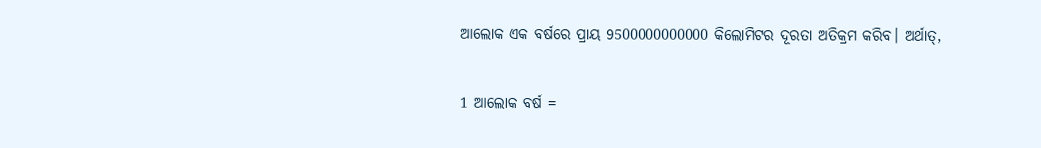ଆଲୋକ ଏକ ବର୍ଷରେ ପ୍ରାୟ 9500000000000 କିଲୋମିଟର ଦୂରତା ଅତିକ୍ରମ କରିବ। ଅର୍ଥାତ୍,

1 ଆଲୋକ ବର୍ଷ =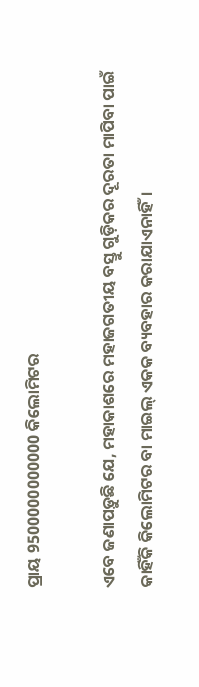ପ୍ରାୟ 9500000000000 କିଲୋମିଟର

ଏବେ ଜଣାପଡ଼ୁଛି ଯେ, ମହାକାଶରେ ମହାଜଗତୀୟ ବସ୍ତୁ ଗୁଡ଼ିକର ଦୂରତା ମାପିବା ପାଇଁ କାହିଁକି କିଲୋମିଟର ବା ମାଇଲ୍ ଏକକ ବ୍ୟବହାର କରାଯାଏନାହିଁ।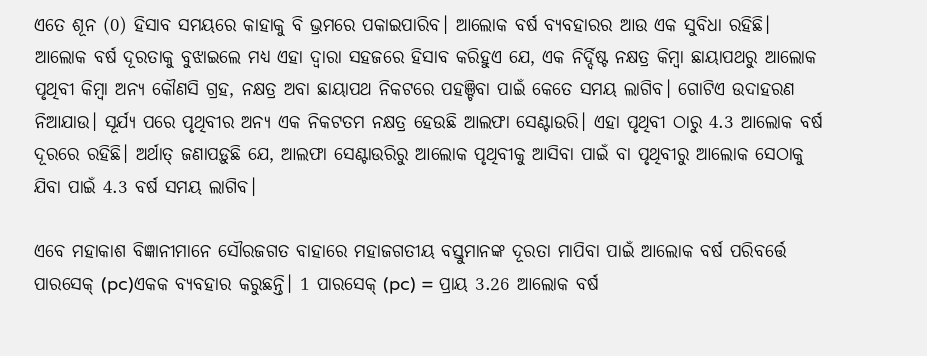ଏତେ ଶୂନ (0) ହିସାବ ସମୟରେ କାହାକୁ ବି ଭ୍ରମରେ ପକାଇପାରିବ। ଆଲୋକ ବର୍ଷ ବ୍ୟବହାରର ଆଉ ଏକ ସୁବିଧା ରହିଛି। ଆଲୋକ ବର୍ଷ ଦୂରତାକୁ ବୁଝାଇଲେ ମଧ୍ୟ ଏହା ଦ୍ଵାରା ସହଜରେ ହିସାବ କରିହୁଏ ଯେ, ଏକ ନିର୍ଦ୍ଦିଷ୍ଟ ନକ୍ଷତ୍ର କିମ୍ବା ଛାୟାପଥରୁ ଆଲୋକ ପୃଥିବୀ କିମ୍ବା ଅନ୍ୟ କୌଣସି ଗ୍ରହ, ନକ୍ଷତ୍ର ଅବା ଛାୟାପଥ ନିକଟରେ ପହଞ୍ଚିବା ପାଇଁ କେତେ ସମୟ ଲାଗିବ। ଗୋଟିଏ ଉଦାହରଣ ନିଆଯାଉ। ସୂର୍ଯ୍ୟ ପରେ ପୃଥିବୀର ଅନ୍ୟ ଏକ ନିକଟତମ ନକ୍ଷତ୍ର ହେଉଛି ଆଲଫା ସେଣ୍ଟାଉରି। ଏହା ପୃଥିବୀ ଠାରୁ 4.3 ଆଲୋକ ବର୍ଷ ଦୂରରେ ରହିଛି। ଅର୍ଥାତ୍ ଜଣାପଡ଼ୁଛି ଯେ, ଆଲଫା ସେଣ୍ଟାଉରିରୁ ଆଲୋକ ପୃଥିବୀକୁ ଆସିବା ପାଇଁ ବା ପୃଥିବୀରୁ ଆଲୋକ ସେଠାକୁ ଯିବା ପାଇଁ 4.3 ବର୍ଷ ସମୟ ଲାଗିବ।

ଏବେ ମହାକାଶ ବିଜ୍ଞାନୀମାନେ ସୌରଜଗତ ବାହାରେ ମହାଜଗତୀୟ ବସ୍ତୁମାନଙ୍କ ଦୂରତା ମାପିବା ପାଇଁ ଆଲୋକ ବର୍ଷ ପରିବର୍ତ୍ତେ ପାରସେକ୍ (pc)ଏକକ ବ୍ୟବହାର କରୁଛନ୍ତି। 1 ପାରସେକ୍ (pc) = ପ୍ରାୟ 3.26 ଆଲୋକ ବର୍ଷ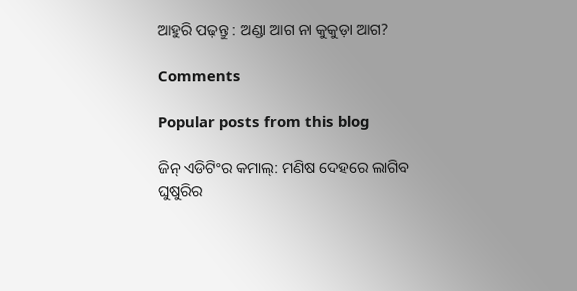ଆହୁରି ପଢ଼ନ୍ତୁ : ଅଣ୍ଡା ଆଗ ନା କୁକୁଡ଼ା ଆଗ?

Comments

Popular posts from this blog

ଜିନ୍ ଏଡିଟିଂର କମାଲ୍: ମଣିଷ ଦେହରେ ଲାଗିବ ଘୁଷୁରିର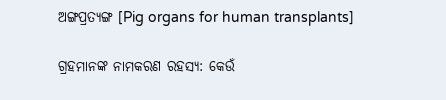ଅଙ୍ଗପ୍ରତ୍ୟଙ୍ଗ [Pig organs for human transplants]

ଗ୍ରହମାନଙ୍କ ନାମକରଣ ରହସ୍ୟ: କେଉଁ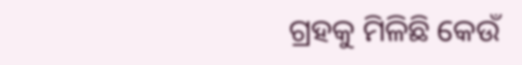ଗ୍ରହକୁ ମିଳିଛି କେଉଁ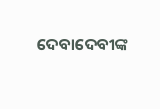ଦେବାଦେବୀଙ୍କ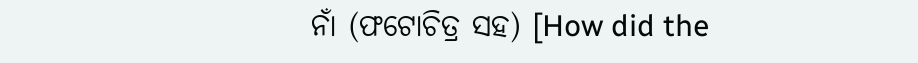ନାଁ (ଫଟୋଚିତ୍ର ସହ) [How did the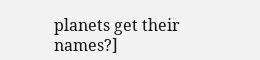planets get their names?]